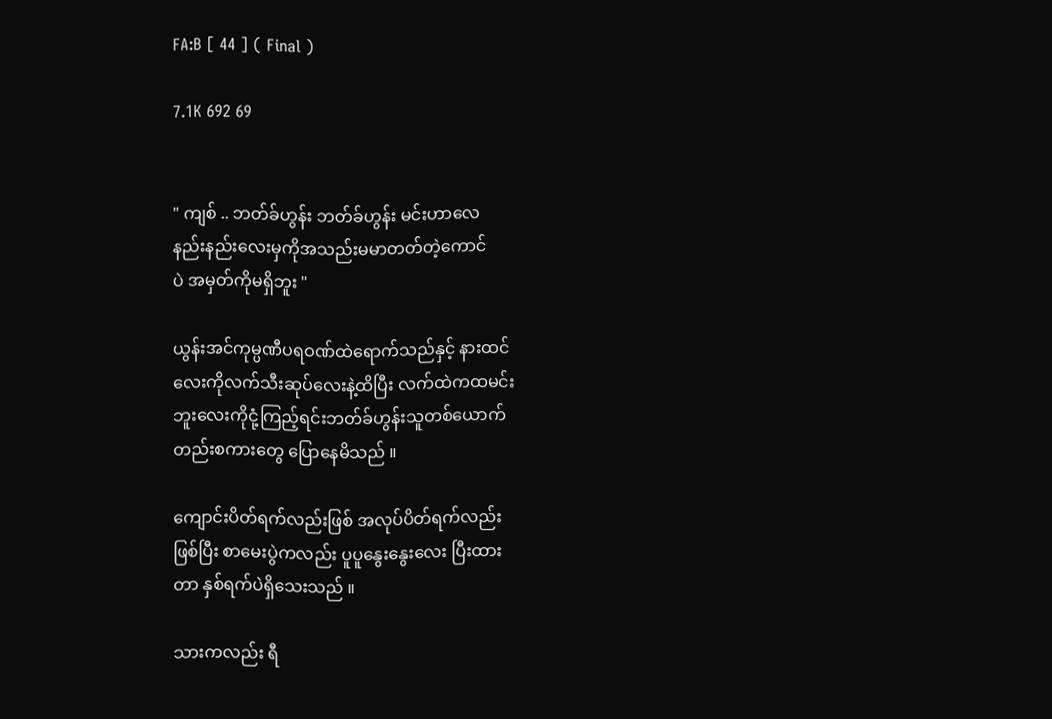FA:B [ 44 ] ( Final )

7.1K 692 69


" ကျစ် .. ဘတ်ခ်ဟွန်း ဘတ်ခ်ဟွန်း မင်းဟာလေ
နည်းနည်းလေးမှကိုအသည်းမမာတတ်တဲ့ကောင်
ပဲ အမှတ်ကိုမရှိဘူး "

ယွန်းအင်ကုမ္ပဏီပရဝဏ်ထဲရောက်သည်နှင့် နားထင်
လေးကိုလက်သီးဆုပ်လေးနဲ့ထိပြီး လက်ထဲကထမင်း
ဘူးလေးကိုငုံ့ကြည့်ရင်းဘတ်ခ်ဟွန်းသူတစ်ယောက်
တည်းစကားတွေ ပြောနေမိသည် ။

ကျောင်းပိတ်ရက်လည်းဖြစ် အလုပ်ပိတ်ရက်လည်း
ဖြစ်ပြီး စာမေးပွဲကလည်း ပူပူနွေးနွေးလေး ပြီးထား
တာ နှစ်ရက်ပဲရှိသေးသည် ။

သားကလည်း ရီ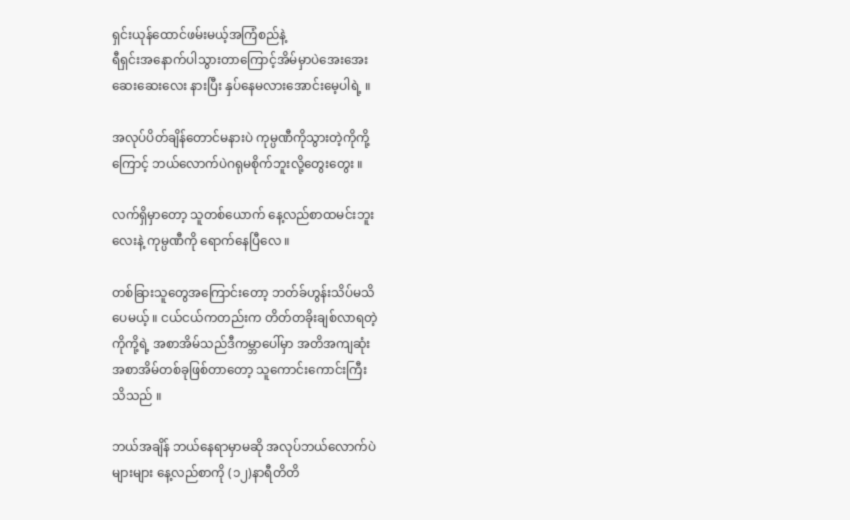ရှင်းယုန်ထောင်ဖမ်းမယ့်အကြံစည်နဲ့
ရီရှင်းအနောက်ပါသွားတာကြောင့်အိမ်မှာပဲအေးအေး
ဆေးဆေးလေး နားပြီး နှပ်နေမလားအောင်းမေ့ပါရဲ့ ။

အလုပ်ပိတ်ချိန်တောင်မနားပဲ ကုမ္ပဏီကိုသွားတဲ့ကိုကို့
ကြောင့် ဘယ်လောက်ပဲဂရုမစိုက်ဘူးလို့တွေးတွေး ။

လက်ရှိမှာတော့ သူတစ်ယောက် နေ့လည်စာထမင်းဘူး
လေးနဲ့ ကုမ္ပဏီကို ရောက်နေပြီလေ ။

တစ်ခြားသူတွေအကြောင်းတော့ ဘတ်ခ်ဟွန်းသိပ်မသိ
ပေမယ့် ။ ငယ်ငယ်ကတည်းက တိတ်တခိုးချစ်လာရတဲ့
ကိုကို့ရဲ့ အစာအိမ်သည်ဒီကမ္ဘာပေါ်မှာ အတိအကျဆုံး
အစာအိမ်တစ်ခုဖြစ်တာတော့ သူကောင်းကောင်းကြီး
သိသည် ။

ဘယ်အချိန် ဘယ်နေရာမှာမဆို အလုပ်ဘယ်လောက်ပဲ
များများ နေ့လည်စာကို (၁၂)နာရီတိတိ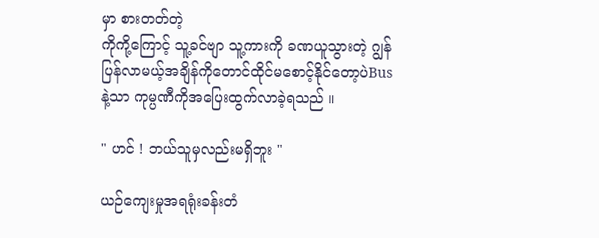မှာ စားတတ်တဲ့
ကိုကို့ကြောင့် သူ့ခင်ဗျာ သူ့ကားကို ခဏယူသွားတဲ့ ဂျွန်
ပြန်လာမယ့်အချိန်ကိုတောင်ထိုင်မစောင့်နိုင်တော့ပဲBus
နဲ့သာ ကုမ္ပဏီကိုအပြေးထွက်လာခဲ့ရသည် ။

" ဟင် ! ဘယ်သူမှလည်းမရှိဘူး "

ယဉ်ကျေးမှုအရရုံးခန်းတံ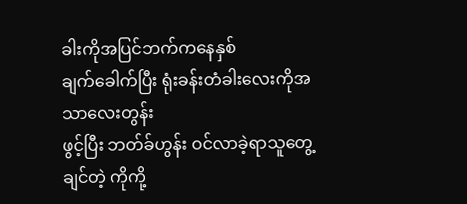ခါးကိုအပြင်ဘက်ကနေနှစ်
ချက်ခေါက်ပြီး ရုံးခန်းတံခါးလေးကိုအသာလေးတွန်း
ဖွင့်ပြီး ဘတ်ခ်ဟွန်း ဝင်လာခဲ့ရာသူတွေ့ချင်တဲ့ ကိုကို့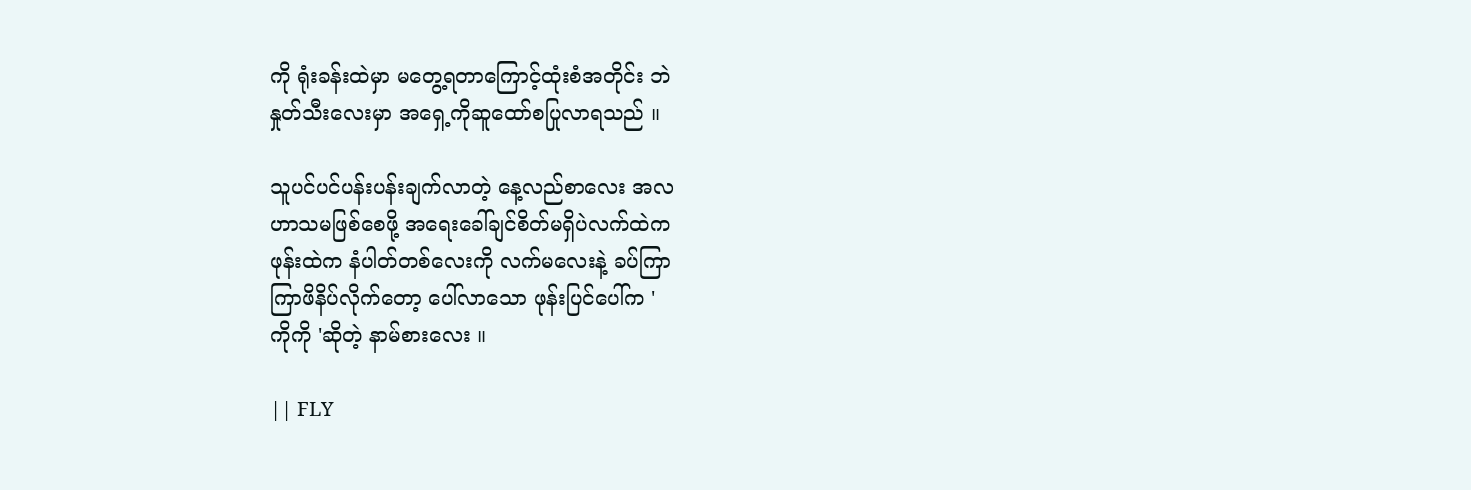ကို ရုံးခန်းထဲမှာ မတွေ့ရတာကြောင့်ထုံးစံအတိုင်း ဘဲ
နှုတ်သီးလေးမှာ အရှေ့ကိုဆူထော်စပြုလာရသည် ။

သူပင်ပင်ပန်းပန်းချက်လာတဲ့ နေ့လည်စာလေး အလ
ဟာသမဖြစ်စေဖို့ အရေးခေါ်ချင်စိတ်မရှိပဲလက်ထဲက
ဖုန်းထဲက နံပါတ်တစ်လေးကို လက်မလေးနဲ့ ခပ်ကြာ
ကြာဖိနိပ်လိုက်တော့ ပေါ်လာသော ဖုန်းပြင်ပေါ်က '
ကိုကို 'ဆိုတဲ့ နာမ်စားလေး ။

|| FLY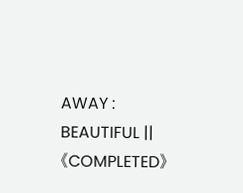AWAY : BEAUTIFUL ||《COMPLETED》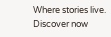Where stories live. Discover now